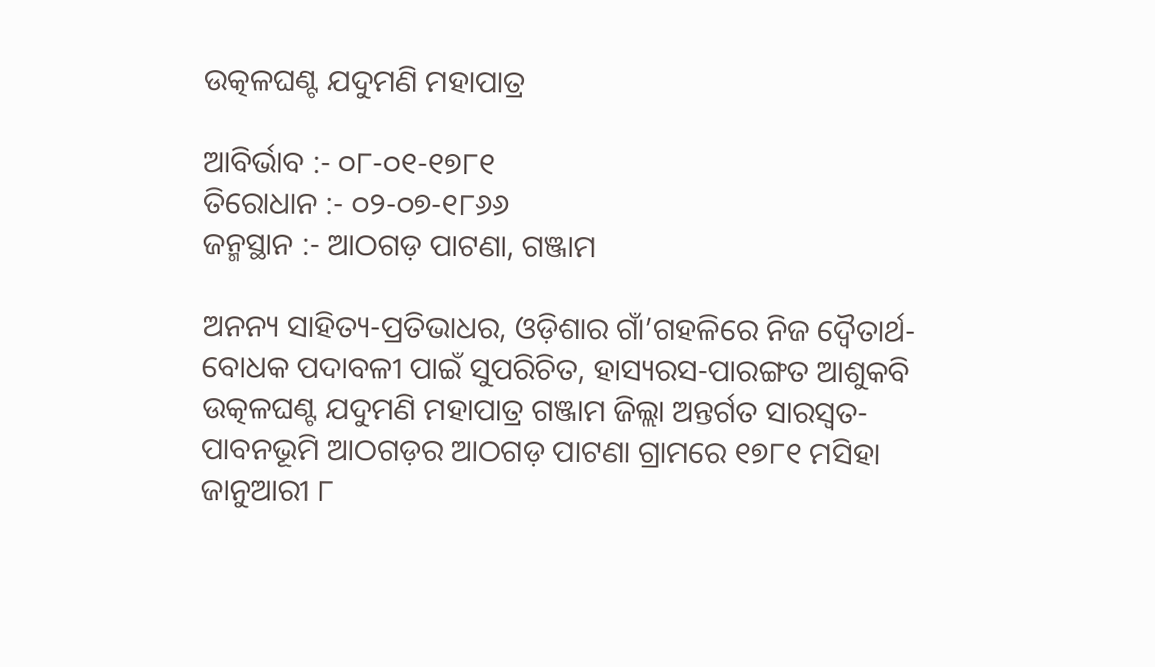ଉତ୍କଳଘଣ୍ଟ ଯଦୁମଣି ମହାପାତ୍ର

ଆବିର୍ଭାବ :- ୦୮-୦୧-୧୭୮୧
ତିରୋଧାନ :- ୦୨-୦୭-୧୮୬୬
ଜନ୍ମସ୍ଥାନ :- ଆଠଗଡ଼ ପାଟଣା, ଗଞ୍ଜାମ

ଅନନ୍ୟ ସାହିତ୍ୟ-ପ୍ରତିଭାଧର, ଓଡ଼ିଶାର ଗାଁ’ଗହଳିରେ ନିଜ ଦ୍ୱୈତାର୍ଥ-ବୋଧକ ପଦାବଳୀ ପାଇଁ ସୁପରିଚିତ, ହାସ୍ୟରସ-ପାରଙ୍ଗତ ଆଶୁକବି ଉତ୍କଳଘଣ୍ଟ ଯଦୁମଣି ମହାପାତ୍ର ଗଞ୍ଜାମ ଜିଲ୍ଲା ଅନ୍ତର୍ଗତ ସାରସ୍ୱତ-ପାବନଭୂମି ଆଠଗଡ଼ର ଆଠଗଡ଼ ପାଟଣା ଗ୍ରାମରେ ୧୭୮୧ ମସିହା ଜାନୁଆରୀ ୮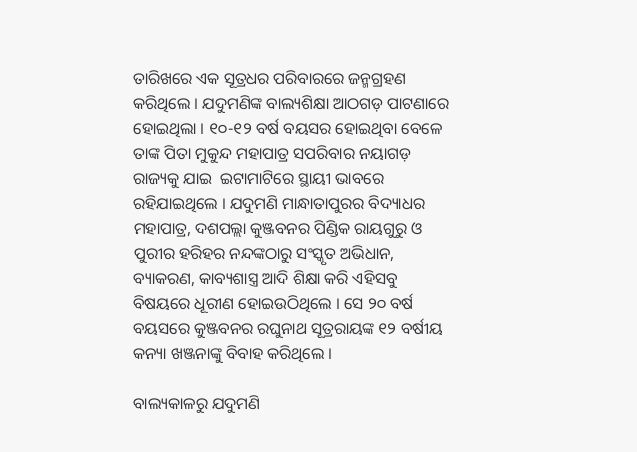ତାରିଖରେ ଏକ ସୂତ୍ରଧର ପରିବାରରେ ଜନ୍ମଗ୍ରହଣ କରିଥିଲେ । ଯଦୁମଣିଙ୍କ ବାଲ୍ୟଶିକ୍ଷା ଆଠଗଡ଼ ପାଟଣାରେ ହୋଇଥିଲା । ୧୦-୧୨ ବର୍ଷ ବୟସର ହୋଇଥିବା ବେଳେ ତାଙ୍କ ପିତା ମୁକୁନ୍ଦ ମହାପାତ୍ର ସପରିବାର ନୟାଗଡ଼ ରାଜ୍ୟକୁ ଯାଇ  ଇଟାମାଟିରେ ସ୍ଥାୟୀ ଭାବରେ ରହିଯାଇଥିଲେ । ଯଦୁମଣି ମାନ୍ଧାତାପୁରର ବିଦ୍ୟାଧର ମହାପାତ୍ର, ଦଶପଲ୍ଲା କୁଞ୍ଜବନର ପିଣ୍ଡିକ ରାୟଗୁରୁ ଓ ପୁରୀର ହରିହର ନନ୍ଦଙ୍କଠାରୁ ସଂସ୍କୃତ ଅଭିଧାନ, ବ୍ୟାକରଣ, କାବ୍ୟଶାସ୍ତ୍ର ଆଦି ଶିକ୍ଷା କରି ଏହିସବୁ ବିଷୟରେ ଧୂରୀଣ ହୋଇଉଠିଥିଲେ । ସେ ୨୦ ବର୍ଷ ବୟସରେ କୁଞ୍ଜବନର ରଘୁନାଥ ସୂତ୍ରରାୟଙ୍କ ୧୨ ବର୍ଷୀୟ କନ୍ୟା ଖଞ୍ଜନାଙ୍କୁ ବିବାହ କରିଥିଲେ ।

ବାଲ୍ୟକାଳରୁ ଯଦୁମଣି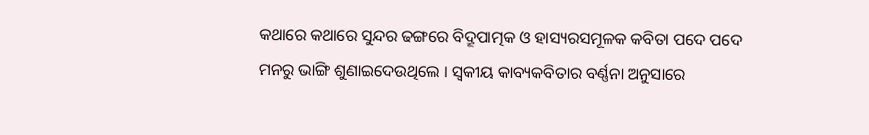କଥାରେ କଥାରେ ସୁନ୍ଦର ଢଙ୍ଗରେ ବିଦ୍ରୂପାତ୍ମକ ଓ ହାସ୍ୟରସମୂଳକ କବିତା ପଦେ ପଦେ ମନରୁ ଭାଙ୍ଗି ଶୁଣାଇଦେଉଥିଲେ । ସ୍ୱକୀୟ କାବ୍ୟକବିତାର ବର୍ଣ୍ଣନା ଅନୁସାରେ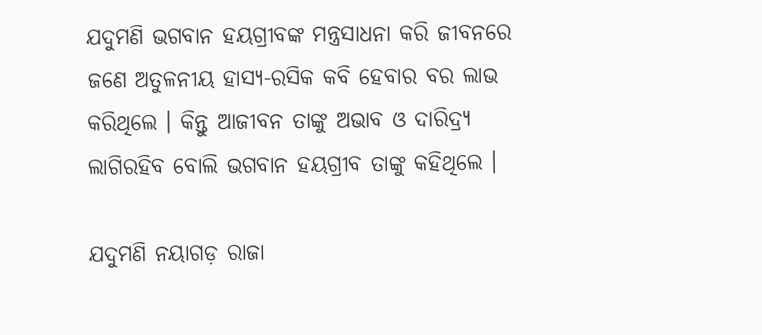ଯଦୁମଣି ଭଗବାନ ହୟଗ୍ରୀବଙ୍କ ମନ୍ତ୍ରସାଧନା କରି ଜୀବନରେ ଜଣେ ଅତୁଳନୀୟ ହାସ୍ୟ-ରସିକ କବି ହେବାର ବର ଲାଭ କରିଥିଲେ । କିନ୍ତୁ ଆଜୀବନ ତାଙ୍କୁ ଅଭାବ ଓ ଦାରିଦ୍ର୍ୟ ଲାଗିରହିବ ବୋଲି ଭଗବାନ ହୟଗ୍ରୀବ ତାଙ୍କୁ କହିଥିଲେ ।

ଯଦୁମଣି ନୟାଗଡ଼ ରାଜା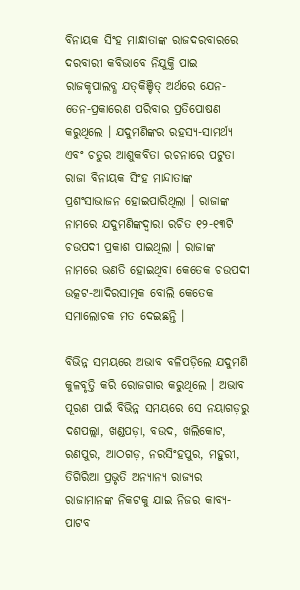ବିନାୟକ ସିଂହ ମାନ୍ଧାତାଙ୍କ ରାଜଦରବାରରେ ଦରବାରୀ କବିଭାବେ ନିଯୁକ୍ତି ପାଇ ରାଜକୃପାଲବ୍ଧ ଯତ୍‍କିଞ୍ଚିତ୍‍ ଅର୍ଥରେ ଯେନ-ତେନ-ପ୍ରକାରେଣ ପରିବାର ପ୍ରତିପୋଷଣ କରୁଥିଲେ । ଯଦୁମଣିଙ୍କର ରହସ୍ୟ-ସାମର୍ଥ୍ୟ ଏବଂ ଚତୁର ଆଶୁକବିତା ରଚନାରେ ପଟୁତା ରାଜା ବିନାୟକ ସିଂହ ମାନ୍ଦାତାଙ୍କ ପ୍ରଶଂସାଭାଜନ ହୋଇପାରିଥିଲା । ରାଜାଙ୍କ ନାମରେ ଯଦୁମଣିଙ୍କଦ୍ୱାରା ରଚିତ ୧୨-୧୩ଟି ଚଉପଦୀ ପ୍ରକାଶ ପାଇଥିଲା । ରାଜାଙ୍କ ନାମରେ ଭଣତି ହୋଇଥିବା କେତେକ ଚଉପଦୀ ଉତ୍କଟ-ଆଦିରସାତ୍ମକ ବୋଲି କେତେକ ସମାଲୋଚକ ମତ ଦେଇଛନ୍ତି ।

ବିଭିନ୍ନ ସମୟରେ ଅଭାବ ବଳିପଡ଼ିଲେ ଯଦୁମଣି କୁଳବୃତ୍ତି କରି ରୋଜଗାର କରୁଥିଲେ । ଅଭାବ ପୂରଣ ପାଇଁ ବିଭିନ୍ନ ସମୟରେ ସେ ନୟାଗଡ଼ରୁ ଦଶପଲ୍ଲା, ଖଣ୍ଡପଡ଼ା, ବଉଦ, ଖଲିକୋଟ, ରଣପୁର, ଆଠଗଡ଼, ନରସିଂହପୁର, ମହୁରୀ, ତିଗିରିଆ ପ୍ରଭୃତି ଅନ୍ୟାନ୍ୟ ରାଜ୍ୟର ରାଜାମାନଙ୍କ ନିକଟକୁ ଯାଇ ନିଜର କାବ୍ୟ-ପାଟବ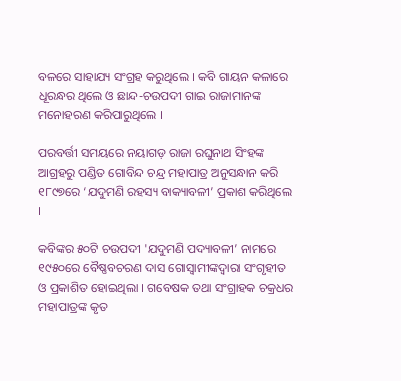ବଳରେ ସାହାଯ୍ୟ ସଂଗ୍ରହ କରୁଥିଲେ । କବି ଗାୟନ କଳାରେ ଧୂରନ୍ଧର ଥିଲେ ଓ ଛାନ୍ଦ-ଚଉପଦୀ ଗାଇ ରାଜାମାନଙ୍କ ମନୋହରଣ କରିପାରୁଥିଲେ ।

ପରବର୍ତ୍ତୀ ସମୟରେ ନୟାଗଡ଼ ରାଜା ରଘୁନାଥ ସିଂହଙ୍କ ଆଗ୍ରହରୁ ପଣ୍ଡିତ ଗୋବିନ୍ଦ ଚନ୍ଦ୍ର ମହାପାତ୍ର ଅନୁସନ୍ଧାନ କରି ୧୮୯୭ରେ ‘ଯଦୁମଣି ରହସ୍ୟ ବାକ୍ୟାବଳୀ’ ପ୍ରକାଶ କରିଥିଲେ ।

କବିଙ୍କର ୫୦ଟି ଚଉପଦୀ 'ଯଦୁମଣି ପଦ୍ୟାବଳୀ’ ନାମରେ ୧୯୫୦ରେ ବୈଷ୍ଣବଚରଣ ଦାସ ଗୋସ୍ଵାମୀଙ୍କଦ୍ଵାରା ସଂଗୃହୀତ ଓ ପ୍ରକାଶିତ ହୋଇଥିଲା । ଗବେଷକ ତଥା ସଂଗ୍ରାହକ ଚକ୍ରଧର ମହାପାତ୍ରଙ୍କ କୃତ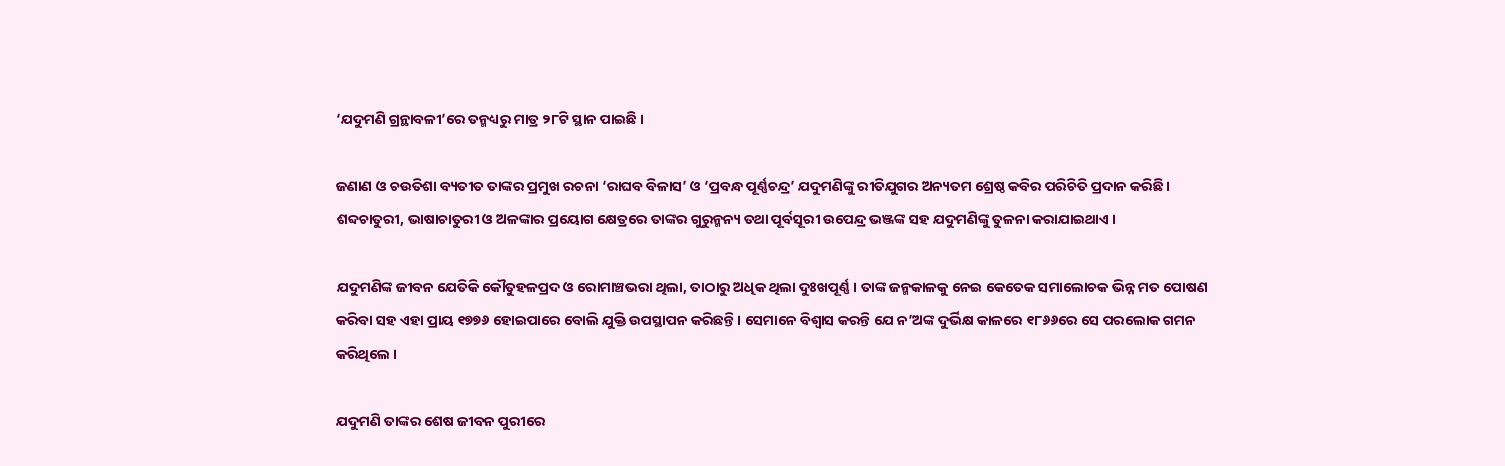‘ଯଦୁମଣି ଗ୍ରନ୍ଥାବଳୀ’ରେ ତନ୍ମଧ୍ୟରୁ ମାତ୍ର ୨୮ଟି ସ୍ଥାନ ପାଇଛି ।

ଜଣାଣ ଓ ଚଉତିଶା ବ୍ୟତୀତ ତାଙ୍କର ପ୍ରମୁଖ ରଚନା ‘ରାଘବ ବିଳାସ’ ଓ ‘ପ୍ରବନ୍ଧ ପୂର୍ଣ୍ଣଚନ୍ଦ୍ର’ ଯଦୁମଣିଙ୍କୁ ରୀତିଯୁଗର ଅନ୍ୟତମ ଶ୍ରେଷ୍ଠ କବିର ପରିଚିତି ପ୍ରଦାନ କରିଛି । ଶବ୍ଦଚାତୁରୀ, ଭାଷାଚାତୁରୀ ଓ ଅଳଙ୍କାର ପ୍ରୟୋଗ କ୍ଷେତ୍ରରେ ତାଙ୍କର ଗୁରୁନ୍ମନ୍ୟ ତଥା ପୂର୍ବସୂରୀ ଉପେନ୍ଦ୍ର ଭଞ୍ଜଙ୍କ ସହ ଯଦୁମଣିଙ୍କୁ ତୁଳନା କରାଯାଇଥାଏ ।

ଯଦୁମଣିଙ୍କ ଜୀବନ ଯେତିକି କୌତୁହଳପ୍ରଦ ଓ ରୋମାଞ୍ଚଭରା ଥିଲା, ତାଠାରୁ ଅଧିକ ଥିଲା ଦୁଃଖପୂର୍ଣ୍ଣ । ତାଙ୍କ ଜନ୍ମକାଳକୁ ନେଇ କେତେକ ସମାଲୋଚକ ଭିନ୍ନ ମତ ପୋଷଣ କରିବା ସହ ଏହା ପ୍ରାୟ ୧୭୭୬ ହୋଇପାରେ ବୋଲି ଯୁକ୍ତି ଉପସ୍ଥାପନ କରିଛନ୍ତି । ସେମାନେ ବିଶ୍ଵାସ କରନ୍ତି ଯେ ନ’ଅଙ୍କ ଦୁର୍ଭିକ୍ଷ କାଳରେ ୧୮୬୬ରେ ସେ ପରଲୋକ ଗମନ କରିଥିଲେ ।

ଯଦୁମଣି ତାଙ୍କର ଶେଷ ଜୀବନ ପୁରୀରେ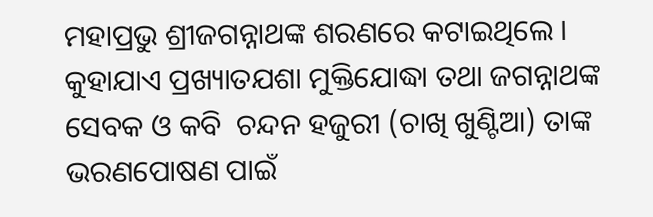ମହାପ୍ରଭୁ ଶ୍ରୀଜଗନ୍ନାଥଙ୍କ ଶରଣରେ କଟାଇଥିଲେ । କୁହାଯାଏ ପ୍ରଖ୍ୟାତଯଶା ମୁକ୍ତିଯୋଦ୍ଧା ତଥା ଜଗନ୍ନାଥଙ୍କ ସେବକ ଓ କବି  ଚନ୍ଦନ ହଜୁରୀ (ଚାଖି ଖୁଣ୍ଟିଆ) ତାଙ୍କ ଭରଣପୋଷଣ ପାଇଁ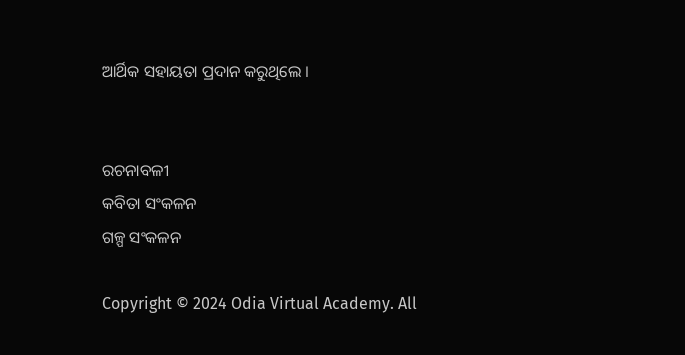ଆର୍ଥିକ ସହାୟତା ପ୍ରଦାନ କରୁଥିଲେ ।


ରଚନାବଳୀ
କବିତା ସଂକଳନ
ଗଳ୍ପ ସଂକଳନ

Copyright © 2024 Odia Virtual Academy. All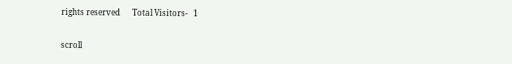rights reserved      Total Visitors-   1

scroll